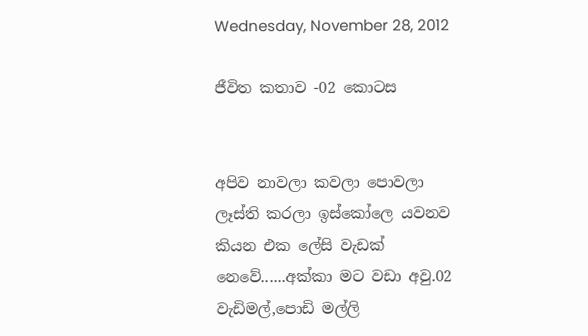Wednesday, November 28, 2012

ජීවිත කතාව -02 කොටස


අපිව නාවලා කවලා පොවලා ලෑස්ති කරලා ඉස්කෝලෙ යවනව කියන එක ලේසි වැඩක් නෙවේ......අක්කා මට වඩා අවු.02 වැඩිමල්,පොඩි මල්ලි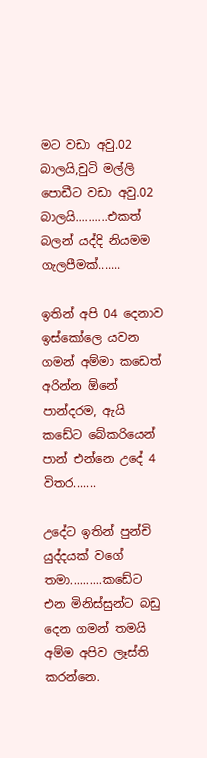මට වඩා අවු.02 බාලයි,චුටි මල්ලි පොඩීට වඩා අවු.02 බාලයි..........එකත් බලන් යද්දි නියමම ගැලපීමක්.......

ඉතින් අපි 04 දෙනාව ඉස්කෝලෙ යවන ගමන් අම්මා කඩෙත් අරින්න ඕනේ පාන්දරම, ඇයි කඩේට බේකරියෙන් පාන් එන්නෙ උදේ 4 විතර.......

උදේට ඉතින් පුන්චි යුද්දයක් වගේ තමා..........කඩේට එන මිනිස්සුන්ට බඩු දෙන ගමන් තමයි අම්ම අපිව ලෑස්ති කරන්නෙ.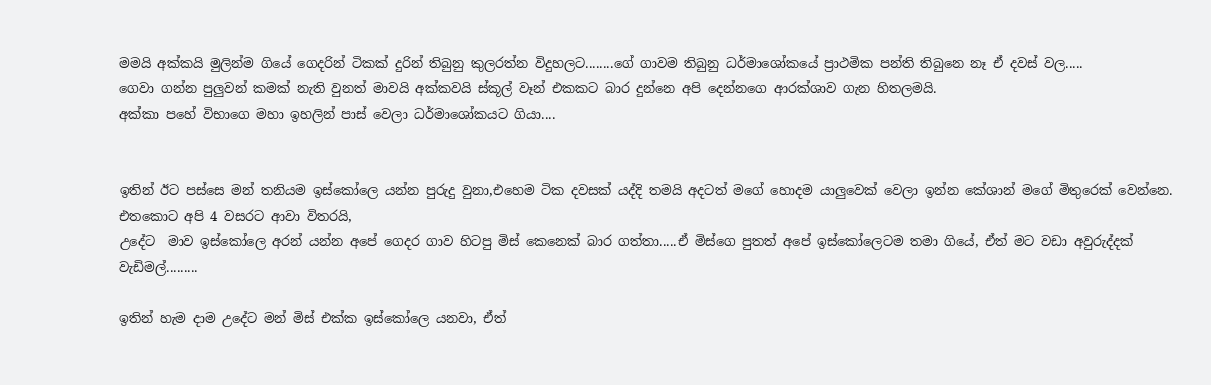මමයි අක්කයි මුලින්ම ගියේ ගෙදරින් ටිකක් දුරින් තිබුනු කුලරත්න විදුහලට........ගේ ගාවම තිබුනු ධර්මාශෝකයේ ප්‍රාථමික පන්ති තිබුනෙ නෑ ඒ දවස් වල.....
ගෙවා ගන්න පුලුවන් කමක් නැති වුනත් මාවයි අක්කවයි ස්කූල් වෑන් එකකට බාර දුන්නෙ අපි දෙන්නගෙ ආරක්ශාව ගැන හිතලමයි.
අක්කා පහේ විභාගෙ මහා ඉහලින් පාස් වෙලා ධර්මාශෝකයට ගියා....


ඉතින් ඊට පස්සෙ මන් තනියම ඉස්කෝලෙ යන්න පුරුදු වුනා,එහෙම ටික දවසක් යද්දි තමයි අදටත් මගේ හොදම යාලුවෙක් වෙලා ඉන්න කේශාන් මගේ මිතුරෙක් වෙන්නෙ.
එතකොට අපි 4 වසරට ආවා විතරයි,
උදේට  මාව ඉස්කෝලෙ අරන් යන්න අපේ ගෙදර ගාව හිටපු මිස් කෙනෙක් බාර ගත්තා.....ඒ මිස්ගෙ පුතත් අපේ ඉස්කෝලෙටම තමා ගියේ, ඒත් මට වඩා අවුරුද්දක් වැඩිමල්.........

ඉතින් හැම දාම උදේට මන් මිස් එක්ක ඉස්කෝලෙ යනවා, ඒත්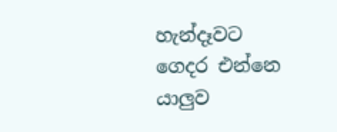හැන්දෑවට ගෙදර එන්නෙ යාලුව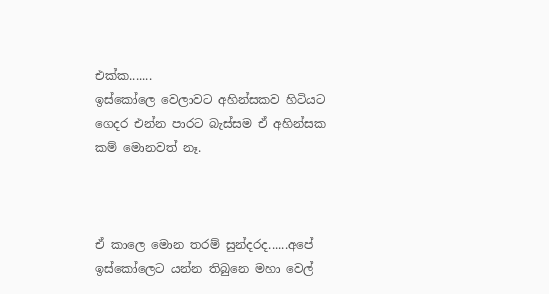එක්ක.......
ඉස්කෝලෙ වෙලාවට අහින්සකව හිටියට ගෙදර එන්න පාරට බැස්සම ඒ අහින්සක කම් මොනවත් නෑ.



ඒ කාලෙ මොන තරම් සුන්දරද......අපේ ඉස්කෝලෙට යන්න තිබුනෙ මහා වෙල්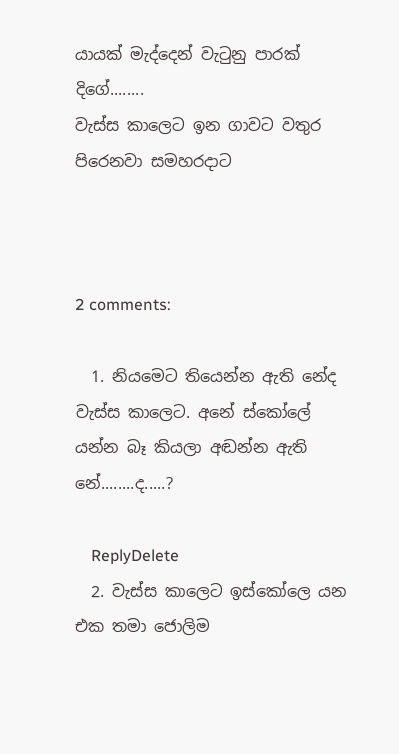යායක් මැද්දෙන් වැටුනු පාරක් දිගේ........
වැස්ස කාලෙට ඉන ගාවට වතුර පිරෙනවා සමහරදාට



2 comments:

  1. නියමෙට තියෙන්න ඇති නේද වැස්ස කාලෙට. අනේ ස්කෝලේ යන්න බෑ කියලා අඬන්න ඇති නේ........ද.....?

    ReplyDelete
  2. වැස්ස කාලෙට ඉස්කෝලෙ යන එක තමා ජොලිම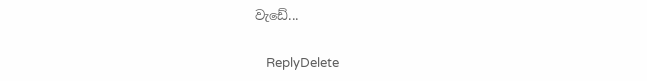වැඩේ...

    ReplyDelete